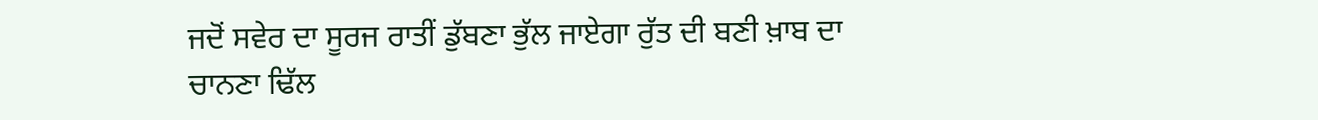ਜਦੋਂ ਸਵੇਰ ਦਾ ਸੂਰਜ ਰਾਤੀਂ ਡੁੱਬਣਾ ਭੁੱਲ ਜਾਏਗਾ ਰੁੱਤ ਦੀ ਬਣੀ ਖ਼ਾਬ ਦਾ ਚਾਨਣਾ ਢਿੱਲ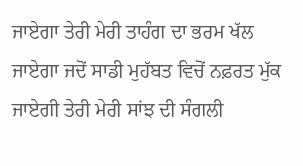ਜਾਏਗਾ ਤੇਰੀ ਮੇਰੀ ਤਾਹੰਗ ਦਾ ਭਰਮ ਖੱਲ ਜਾਏਗਾ ਜਦੋਂ ਸਾਡੀ ਮੁਹੱਬਤ ਵਿਚੋਂ ਨਫ਼ਰਤ ਮੁੱਕ ਜਾਏਗੀ ਤੇਰੀ ਮੇਰੀ ਸਾਂਝ ਦੀ ਸੰਗਲੀ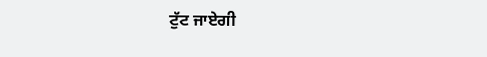ਟੁੱਟ ਜਾਏਗੀ